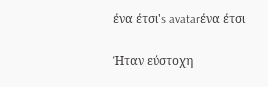ένα έτσι's avatarένα έτσι

Ήταν εύστοχη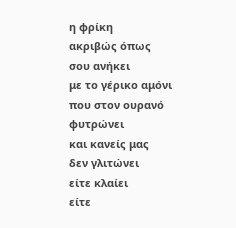η φρίκη
ακριβώς όπως
σου ανήκει
με το γέρικο αμόνι
που στον ουρανό
φυτρώνει
και κανείς μας
δεν γλιτώνει
είτε κλαίει
είτε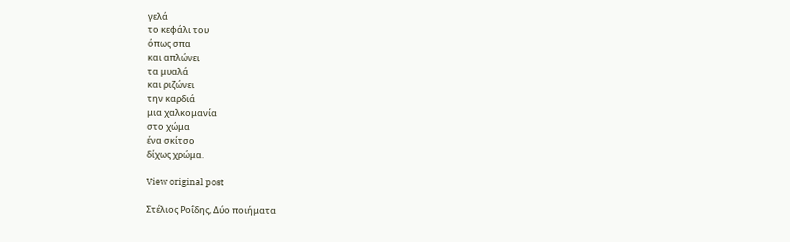γελά
το κεφάλι του
όπως σπα
και απλώνει
τα μυαλά
και ριζώνει
την καρδιά
μια χαλκομανία
στο χώμα
ένα σκίτσο
δίχως χρώμα.

View original post

Στέλιος Ροΐδης, Δύο ποιήματα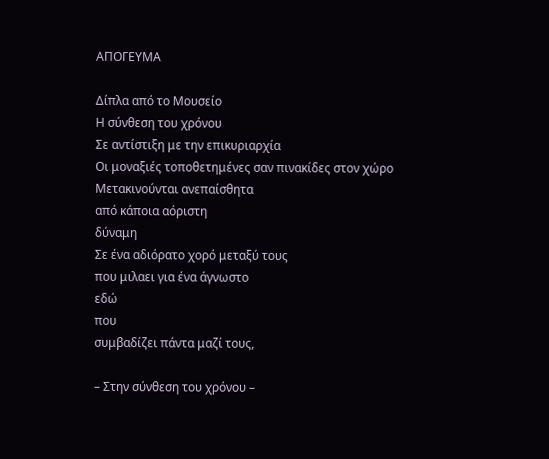ΑΠΟΓΕΥΜΑ

Δίπλα από το Μουσείο
Η σύνθεση του χρόνου
Σε αντίστιξη με την επικυριαρχία
Οι μοναξιές τοποθετημένες σαν πινακίδες στον χώρο
Μετακινούνται ανεπαίσθητα
από κάποια αόριστη
δύναμη
Σε ένα αδιόρατο χορό μεταξύ τους
που μιλαει για ένα άγνωστο
εδώ
που
συμβαδίζει πάντα μαζί τους,

– Στην σύνθεση του χρόνου –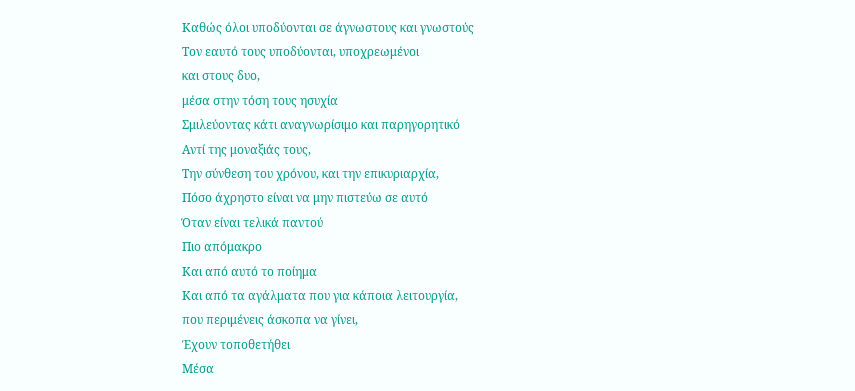Καθώς όλοι υποδύονται σε άγνωστους και γνωστούς
Τον εαυτό τους υποδύονται, υποχρεωμένοι
και στους δυο,
μέσα στην τόση τους ησυχία
Σμιλεύοντας κάτι αναγνωρίσιμο και παρηγορητικό
Αντί της μοναξιάς τους,
Την σύνθεση του χρόνου, και την επικυριαρχία,
Πόσο άχρηστο είναι να μην πιστεύω σε αυτό
Όταν είναι τελικά παντού
Πιο απόμακρο
Και από αυτό το ποίημα
Και από τα αγάλματα που για κάποια λειτουργία,
που περιμένεις άσκοπα να γίνει,
Έχουν τοποθετήθει
Μέσα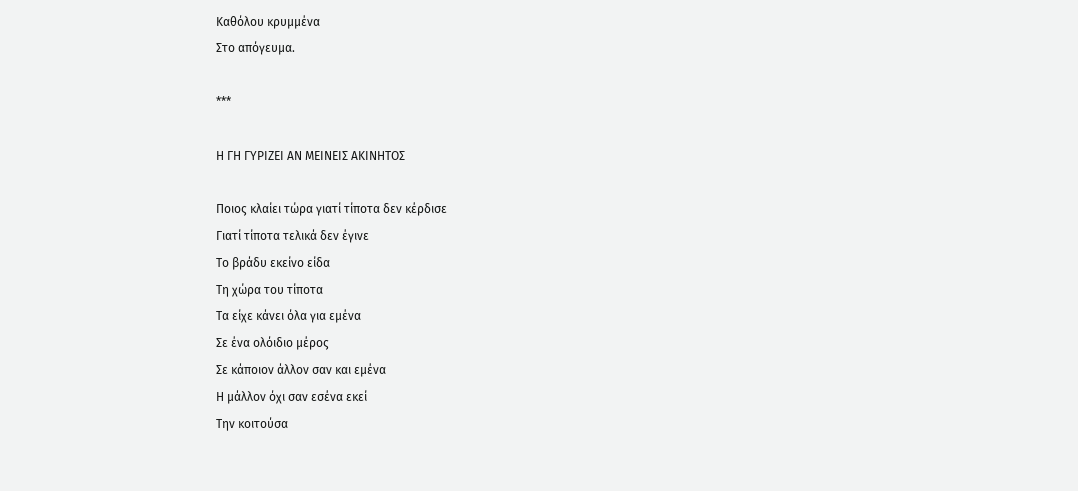Καθόλου κρυμμένα
Στο απόγευμα.

***

Η ΓΗ ΓΥΡΙΖΕΙ ΑΝ ΜΕΙΝΕΙΣ ΑΚΙΝΗΤΟΣ

Ποιος κλαίει τώρα γιατί τίποτα δεν κέρδισε
Γιατί τίποτα τελικά δεν έγινε
Το βράδυ εκείνο είδα
Τη χώρα του τίποτα
Τα είχε κάνει όλα για εμένα
Σε ένα ολόιδιο μέρος
Σε κάποιον άλλον σαν και εμένα
Η μάλλον όχι σαν εσένα εκεί
Την κοιτούσα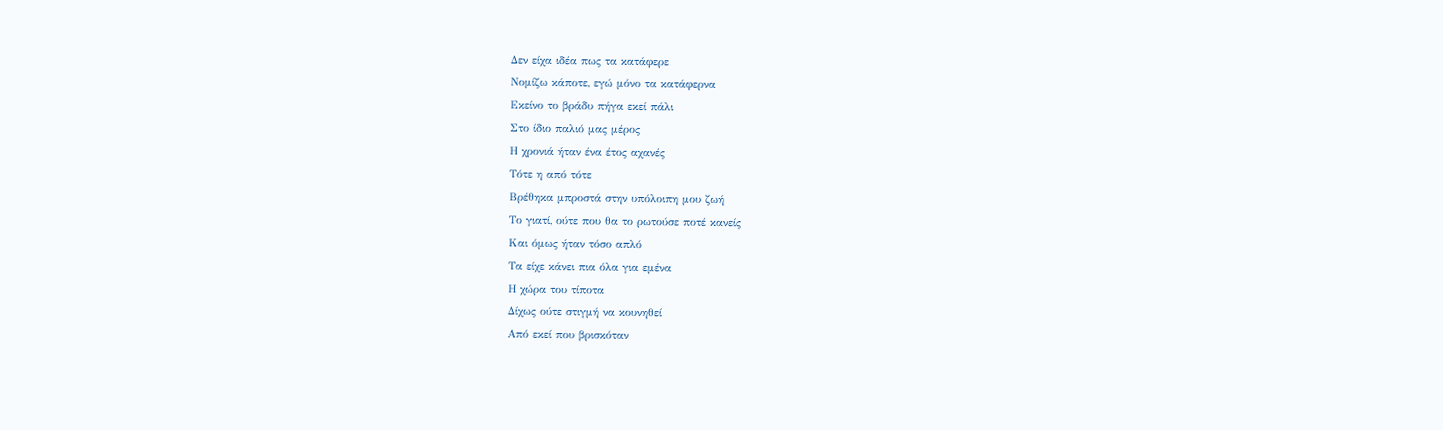Δεν είχα ιδέα πως τα κατάφερε
Νομίζω κάποτε, εγώ μόνο τα κατάφερνα
Εκείνο το βράδυ πήγα εκεί πάλι
Στο ίδιο παλιό μας μέρος
Η χρονιά ήταν ένα έτος αχανές
Τότε η από τότε
Βρέθηκα μπροστά στην υπόλοιπη μου ζωή
Το γιατί, ούτε που θα το ρωτούσε ποτέ κανείς
Και όμως ήταν τόσο απλό
Τα είχε κάνει πια όλα για εμένα
Η χώρα του τίποτα
Δίχως ούτε στιγμή να κουνηθεί
Από εκεί που βρισκόταν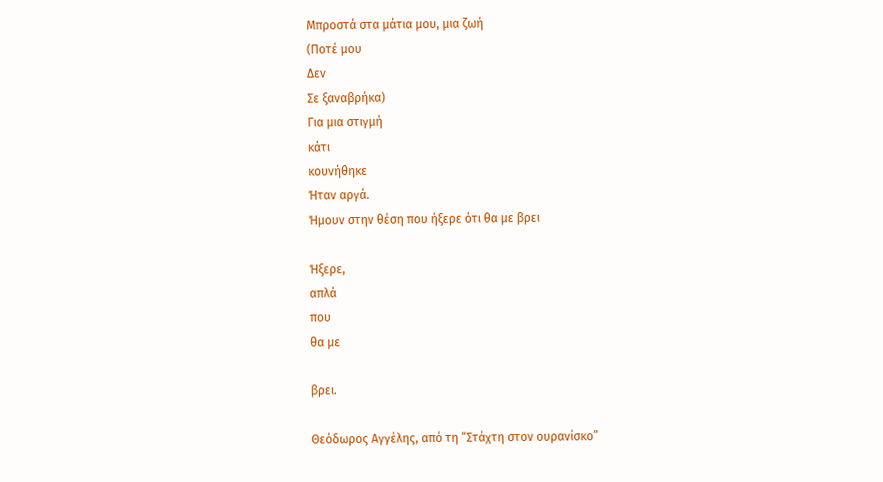Μπροστά στα μάτια μου, μια ζωή
(Ποτέ μου
Δεν
Σε ξαναβρήκα)
Για μια στιγμή
κάτι
κουνήθηκε
Ήταν αργά.
Ήμουν στην θέση που ήξερε ότι θα με βρει

Ήξερε,
απλά
που
θα με

βρει.

Θεόδωρος Αγγέλης, από τη “Στάχτη στον ουρανίσκο”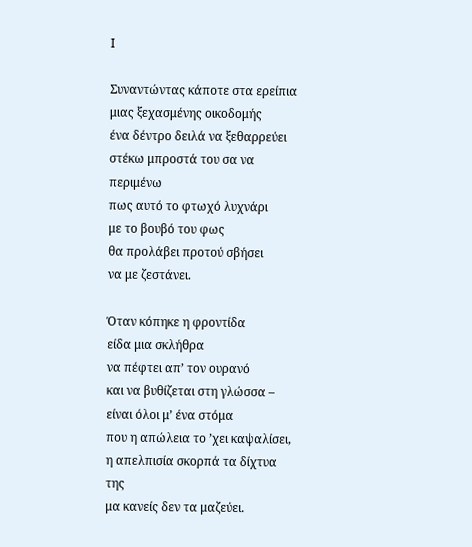Ι

Συναντώντας κάποτε στα ερείπια
μιας ξεχασμένης οικοδομής
ένα δέντρο δειλά να ξεθαρρεύει
στέκω μπροστά του σα να περιμένω
πως αυτό το φτωχό λυχνάρι
με το βουβό του φως
θα προλάβει προτού σβήσει
να με ζεστάνει.

Όταν κόπηκε η φροντίδα
είδα μια σκλήθρα
να πέφτει απ’ τον ουρανό
και να βυθίζεται στη γλώσσα –
είναι όλοι μ’ ένα στόμα
που η απώλεια το ’χει καψαλίσει,
η απελπισία σκορπά τα δίχτυα της
μα κανείς δεν τα μαζεύει.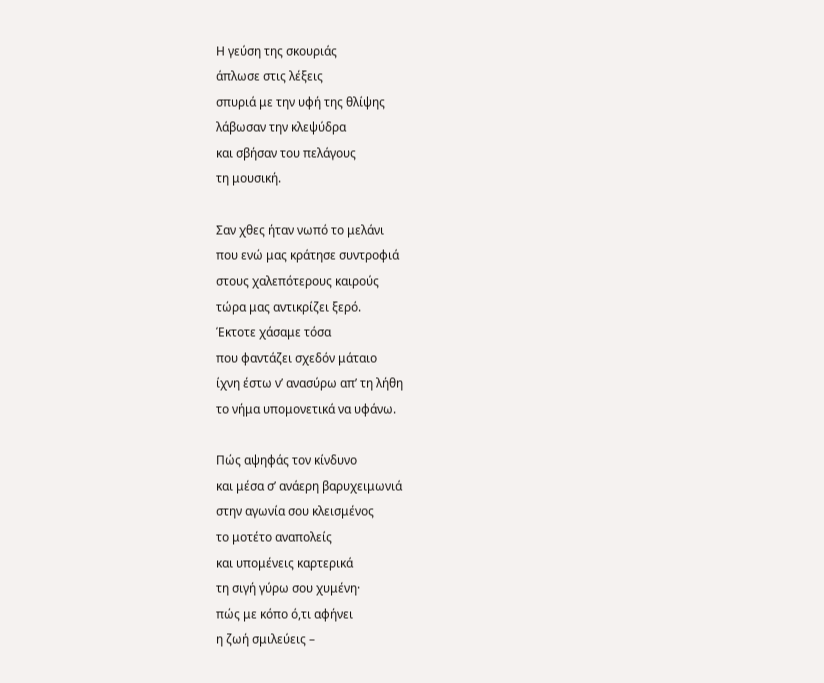Η γεύση της σκουριάς
άπλωσε στις λέξεις
σπυριά με την υφή της θλίψης
λάβωσαν την κλεψύδρα
και σβήσαν του πελάγους
τη μουσική.

Σαν χθες ήταν νωπό το μελάνι
που ενώ μας κράτησε συντροφιά
στους χαλεπότερους καιρούς
τώρα μας αντικρίζει ξερό.
Έκτοτε χάσαμε τόσα
που φαντάζει σχεδόν μάταιο
ίχνη έστω ν’ ανασύρω απ’ τη λήθη
το νήμα υπομονετικά να υφάνω.

Πώς αψηφάς τον κίνδυνο
και μέσα σ’ ανάερη βαρυχειμωνιά
στην αγωνία σου κλεισμένος
το μοτέτο αναπολείς
και υπομένεις καρτερικά
τη σιγή γύρω σου χυμένη·
πώς με κόπο ό,τι αφήνει
η ζωή σμιλεύεις –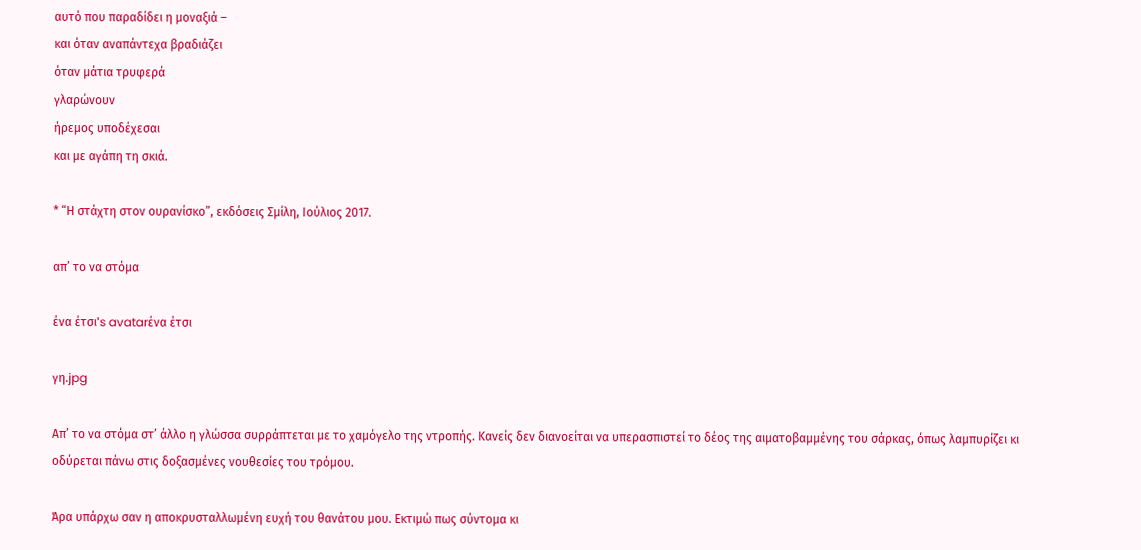αυτό που παραδίδει η μοναξιά –
και όταν αναπάντεχα βραδιάζει
όταν μάτια τρυφερά
γλαρώνουν
ήρεμος υποδέχεσαι
και με αγάπη τη σκιά.

* “Η στάχτη στον ουρανίσκο”, εκδόσεις Σμίλη, Ιούλιος 2017.

απ’ το να στόμα

ένα έτσι's avatarένα έτσι

γη.jpg

Απ’ το να στόμα στ’ άλλο η γλώσσα συρράπτεται με το χαμόγελο της ντροπής. Κανείς δεν διανοείται να υπερασπιστεί το δέος της αιματοβαμμένης του σάρκας, όπως λαμπυρίζει κι οδύρεται πάνω στις δοξασμένες νουθεσίες του τρόμου.

Άρα υπάρχω σαν η αποκρυσταλλωμένη ευχή του θανάτου μου. Εκτιμώ πως σύντομα κι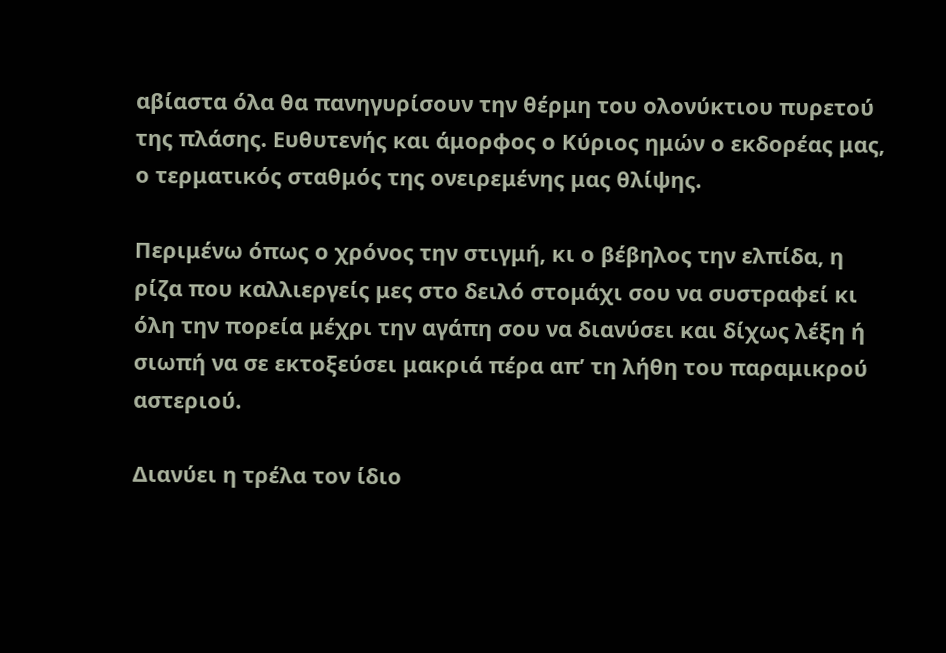αβίαστα όλα θα πανηγυρίσουν την θέρμη του ολονύκτιου πυρετού της πλάσης. Ευθυτενής και άμορφος ο Κύριος ημών ο εκδορέας μας, ο τερματικός σταθμός της ονειρεμένης μας θλίψης.

Περιμένω όπως ο χρόνος την στιγμή, κι ο βέβηλος την ελπίδα, η ρίζα που καλλιεργείς μες στο δειλό στομάχι σου να συστραφεί κι όλη την πορεία μέχρι την αγάπη σου να διανύσει και δίχως λέξη ή σιωπή να σε εκτοξεύσει μακριά πέρα απ’ τη λήθη του παραμικρού αστεριού.

Διανύει η τρέλα τον ίδιο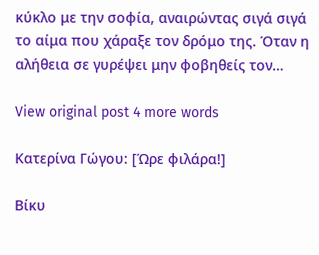κύκλο με την σοφία, αναιρώντας σιγά σιγά το αίμα που χάραξε τον δρόμο της. Όταν η αλήθεια σε γυρέψει μην φοβηθείς τον…

View original post 4 more words

Κατερίνα Γώγου: [Ώρε φιλάρα!]

Βίκυ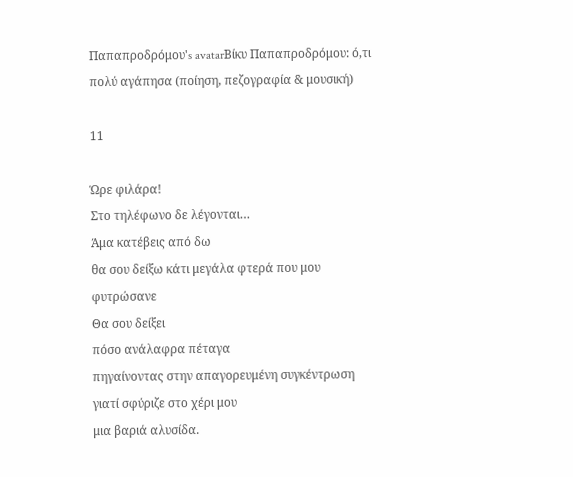Παπαπροδρόμου's avatarΒίκυ Παπαπροδρόμου: ό,τι πολύ αγάπησα (ποίηση, πεζογραφία & μουσική)

11

Ώρε φιλάρα!
Στο τηλέφωνο δε λέγονται…
Άμα κατέβεις από δω
θα σου δείξω κάτι μεγάλα φτερά που μου φυτρώσανε
Θα σου δείξει
πόσο ανάλαφρα πέταγα
πηγαίνοντας στην απαγορευμένη συγκέντρωση
γιατί σφύριζε στο χέρι μου
μια βαριά αλυσίδα.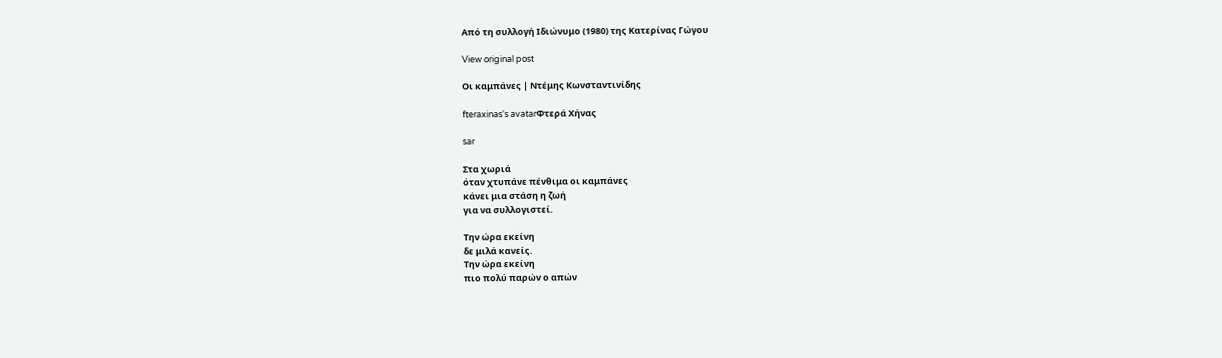Από τη συλλογή Ιδιώνυμο (1980) της Κατερίνας Γώγου

View original post

Οι καμπάνες | Ντέμης Κωνσταντινίδης

fteraxinas's avatarΦτερά Χήνας

sar

Στα χωριά
όταν χτυπάνε πένθιμα οι καμπάνες
κάνει μια στάση η ζωή
για να συλλογιστεί.

Την ώρα εκείνη
δε μιλά κανείς.
Την ώρα εκείνη
πιο πολύ παρών ο απών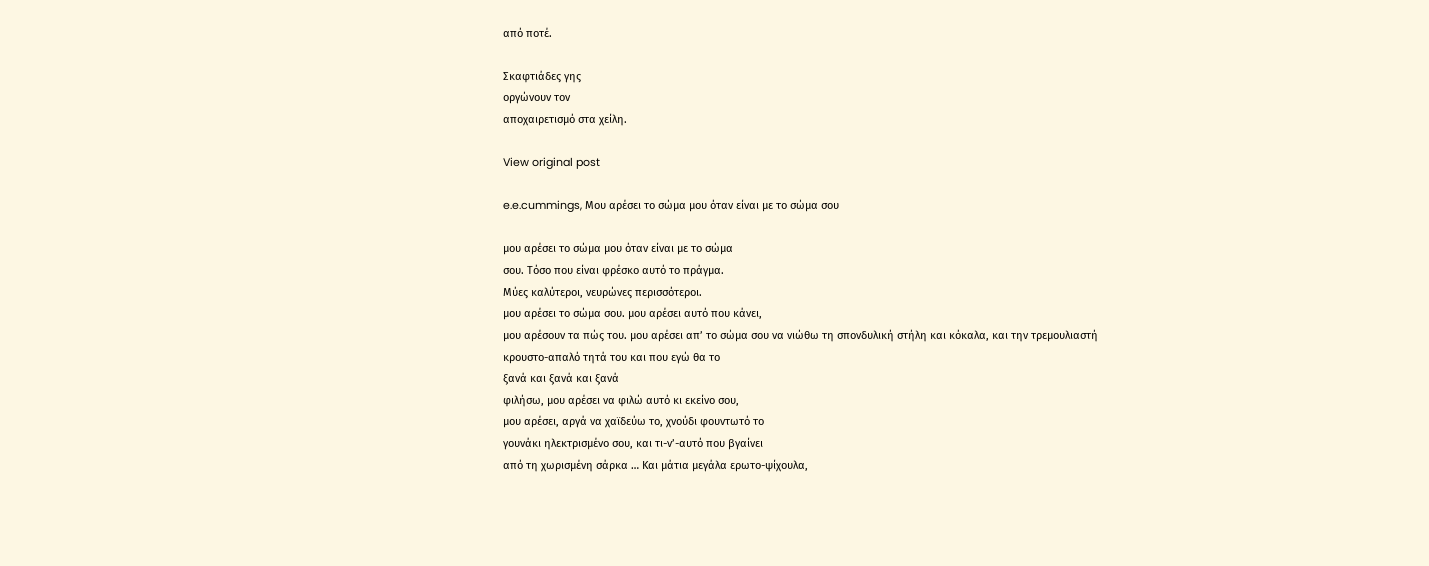από ποτέ.

Σκαφτιάδες γης
οργώνουν τον
αποχαιρετισμό στα χείλη.

View original post

e.e.cummings, Μου αρέσει το σώμα μου όταν είναι με το σώμα σου

μου αρέσει το σώμα μου όταν είναι με το σώμα
σου. Τόσο που είναι φρέσκο αυτό το πράγμα.
Μύες καλύτεροι, νευρώνες περισσότεροι.
μου αρέσει το σώμα σου. μου αρέσει αυτό που κάνει,
μου αρέσουν τα πώς του. μου αρέσει απ’ το σώμα σου να νιώθω τη σπονδυλική στήλη και κόκαλα, και την τρεμουλιαστή
κρουστο-απαλό τητά του και που εγώ θα το
ξανά και ξανά και ξανά
φιλήσω, μου αρέσει να φιλώ αυτό κι εκείνο σου,
μου αρέσει, αργά να χαϊδεύω το, χνούδι φουντωτό το
γουνάκι ηλεκτρισμένο σου, και τι-ν’-αυτό που βγαίνει
από τη χωρισμένη σάρκα … Και μάτια μεγάλα ερωτο-ψίχουλα,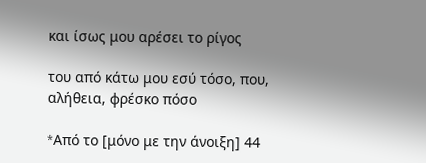και ίσως μου αρέσει το ρίγος

του από κάτω μου εσύ τόσο, που, αλήθεια, φρέσκο πόσο

*Aπό το [μόνο με την άνοιξη] 44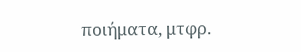ποιήματα, μτφρ.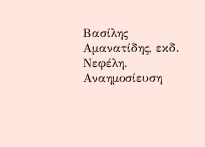Βασίλης Αμανατίδης, εκδ. Νεφέλη. Αναημοσίευση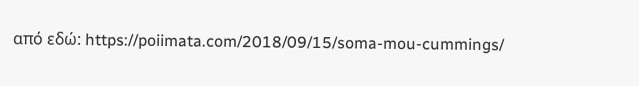από εδώ: https://poiimata.com/2018/09/15/soma-mou-cummings/